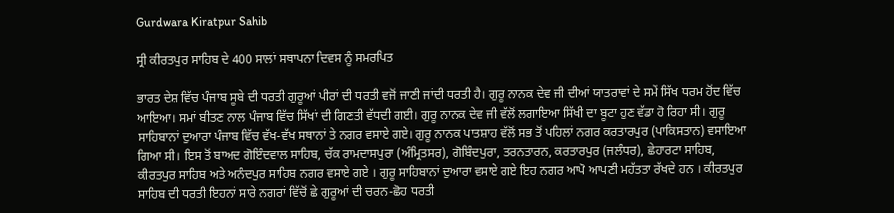Gurdwara Kiratpur Sahib

ਸ੍ਰੀ ਕੀਰਤਪੁਰ ਸਾਹਿਬ ਦੇ 400 ਸਾਲਾਂ ਸਥਾਪਨਾ ਦਿਵਸ ਨੂੰ ਸਮਰਪਿਤ

ਭਾਰਤ ਦੇਸ਼ ਵਿੱਚ ਪੰਜਾਬ ਸੂਬੇ ਦੀ ਧਰਤੀ ਗੁਰੂਆਂ ਪੀਰਾਂ ਦੀ ਧਰਤੀ ਵਜੋਂ ਜਾਣੀ ਜਾਂਦੀ ਧਰਤੀ ਹੈ। ਗੁਰੂ ਨਾਨਕ ਦੇਵ ਜੀ ਦੀਆਂ ਯਾਤਰਾਵਾਂ ਦੇ ਸਮੇਂ ਸਿੱਖ ਧਰਮ ਹੋਂਦ ਵਿੱਚ ਆਇਆ। ਸਮਾਂ ਬੀਤਣ ਨਾਲ ਪੰਜਾਬ ਵਿੱਚ ਸਿੱਖਾਂ ਦੀ ਗਿਣਤੀ ਵੱਧਦੀ ਗਈ। ਗੁਰੂ ਨਾਨਕ ਦੇਵ ਜੀ ਵੱਲੋਂ ਲਗਾਇਆ ਸਿੱਖੀ ਦਾ ਬੂਟਾ ਹੁਣ ਵੱਡਾ ਹੋ ਰਿਹਾ ਸੀ। ਗੁਰੂ ਸਾਹਿਬਾਨਾਂ ਦੁਆਰਾ ਪੰਜਾਬ ਵਿੱਚ ਵੱਖ-ਵੱਖ ਸਥਾਨਾਂ ਤੇ ਨਗਰ ਵਸਾਏ ਗਏ। ਗੁਰੂ ਨਾਨਕ ਪਾਤਸ਼ਾਹ ਵੱਲੋਂ ਸਭ ਤੋਂ ਪਹਿਲਾਂ ਨਗਰ ਕਰਤਾਰਪੁਰ (ਪਾਕਿਸਤਾਨ) ਵਸਾਇਆ ਗਿਆ ਸੀ। ਇਸ ਤੋਂ ਬਾਅਦ ਗੋਇੰਦਵਾਲ ਸਾਹਿਬ, ਚੱਕ ਰਾਮਦਾਸਪੁਰਾ (ਅੰਮ੍ਰਿਤਸਰ), ਗੋਬਿੰਦਪੁਰਾ, ਤਰਨਤਾਰਨ, ਕਰਤਾਰਪੁਰ (ਜਲੰਧਰ), ਛੇਹਾਰਟਾ ਸਾਹਿਬ, ਕੀਰਤਪੁਰ ਸਾਹਿਬ ਅਤੇ ਅਨੰਦਪੁਰ ਸਾਹਿਬ ਨਗਰ ਵਸਾਏ ਗਏ । ਗੁਰੂ ਸਾਹਿਬਾਨਾਂ ਦੁਆਰਾ ਵਸਾਏ ਗਏ ਇਹ ਨਗਰ ਆਪੋ ਆਪਣੀ ਮਹੱਤਤਾ ਰੱਖਦੇ ਹਨ । ਕੀਰਤਪੁਰ ਸਾਹਿਬ ਦੀ ਧਰਤੀ ਇਹਨਾਂ ਸਾਰੇ ਨਗਰਾਂ ਵਿੱਚੋਂ ਛੇ ਗੁਰੂਆਂ ਦੀ ਚਰਨ-ਛੋਹ ਧਰਤੀ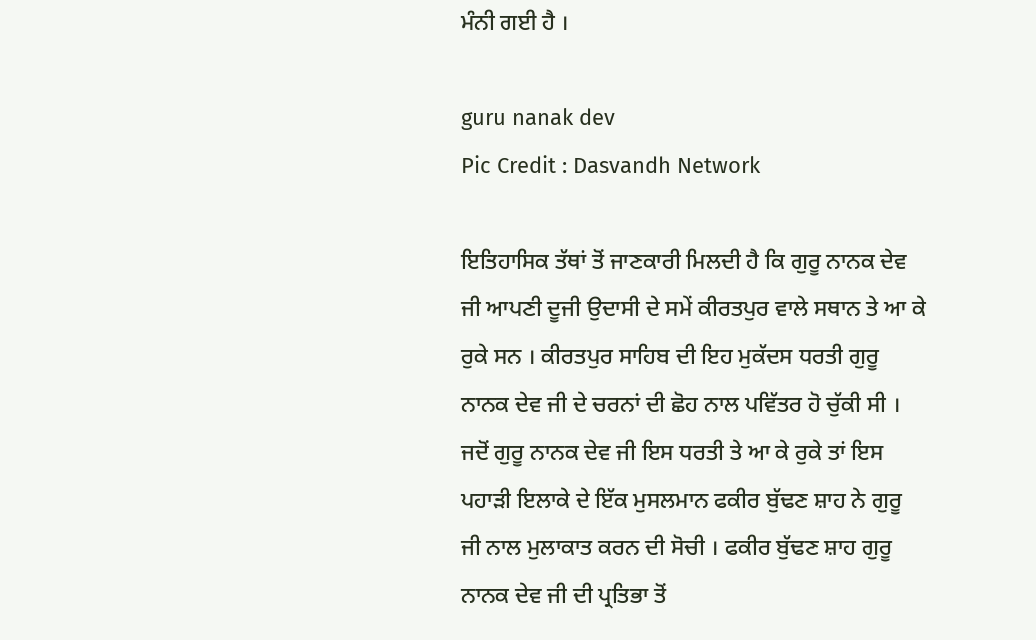ਮੰਨੀ ਗਈ ਹੈ ।

guru nanak dev
Pic Credit : Dasvandh Network

ਇਤਿਹਾਸਿਕ ਤੱਥਾਂ ਤੋਂ ਜਾਣਕਾਰੀ ਮਿਲਦੀ ਹੈ ਕਿ ਗੁਰੂ ਨਾਨਕ ਦੇਵ ਜੀ ਆਪਣੀ ਦੂਜੀ ਉਦਾਸੀ ਦੇ ਸਮੇਂ ਕੀਰਤਪੁਰ ਵਾਲੇ ਸਥਾਨ ਤੇ ਆ ਕੇ ਰੁਕੇ ਸਨ । ਕੀਰਤਪੁਰ ਸਾਹਿਬ ਦੀ ਇਹ ਮੁਕੱਦਸ ਧਰਤੀ ਗੁਰੂ ਨਾਨਕ ਦੇਵ ਜੀ ਦੇ ਚਰਨਾਂ ਦੀ ਛੋਹ ਨਾਲ ਪਵਿੱਤਰ ਹੋ ਚੁੱਕੀ ਸੀ । ਜਦੋਂ ਗੁਰੂ ਨਾਨਕ ਦੇਵ ਜੀ ਇਸ ਧਰਤੀ ਤੇ ਆ ਕੇ ਰੁਕੇ ਤਾਂ ਇਸ ਪਹਾੜੀ ਇਲਾਕੇ ਦੇ ਇੱਕ ਮੁਸਲਮਾਨ ਫਕੀਰ ਬੁੱਢਣ ਸ਼ਾਹ ਨੇ ਗੁਰੂ ਜੀ ਨਾਲ ਮੁਲਾਕਾਤ ਕਰਨ ਦੀ ਸੋਚੀ । ਫਕੀਰ ਬੁੱਢਣ ਸ਼ਾਹ ਗੁਰੂ ਨਾਨਕ ਦੇਵ ਜੀ ਦੀ ਪ੍ਰਤਿਭਾ ਤੋਂ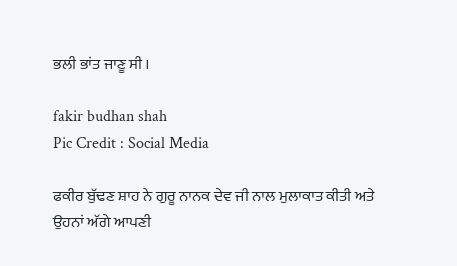ਭਲੀ ਭਾਂਤ ਜਾਣੂ ਸੀ ।

fakir budhan shah
Pic Credit : Social Media

ਫਕੀਰ ਬੁੱਢਣ ਸ਼ਾਹ ਨੇ ਗੁਰੂ ਨਾਨਕ ਦੇਵ ਜੀ ਨਾਲ ਮੁਲਾਕਾਤ ਕੀਤੀ ਅਤੇ ਉਹਨਾਂ ਅੱਗੇ ਆਪਣੀ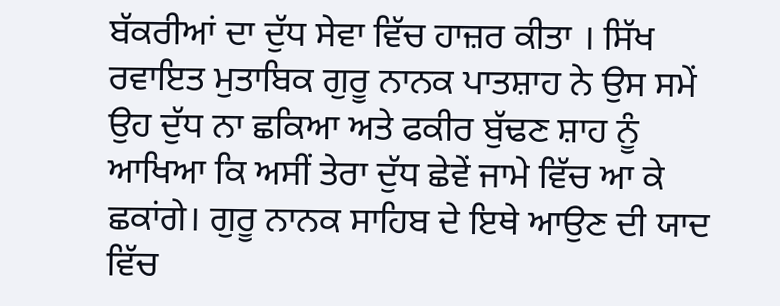ਬੱਕਰੀਆਂ ਦਾ ਦੁੱਧ ਸੇਵਾ ਵਿੱਚ ਹਾਜ਼ਰ ਕੀਤਾ । ਸਿੱਖ ਰਵਾਇਤ ਮੁਤਾਬਿਕ ਗੁਰੂ ਨਾਨਕ ਪਾਤਸ਼ਾਹ ਨੇ ਉਸ ਸਮੇਂ ਉਹ ਦੁੱਧ ਨਾ ਛਕਿਆ ਅਤੇ ਫਕੀਰ ਬੁੱਢਣ ਸ਼ਾਹ ਨੂੰ ਆਖਿਆ ਕਿ ਅਸੀਂ ਤੇਰਾ ਦੁੱਧ ਛੇਵੇਂ ਜਾਮੇ ਵਿੱਚ ਆ ਕੇ ਛਕਾਂਗੇ। ਗੁਰੂ ਨਾਨਕ ਸਾਹਿਬ ਦੇ ਇਥੇ ਆਉਣ ਦੀ ਯਾਦ ਵਿੱਚ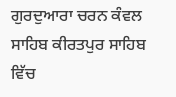ਗੁਰਦੁਆਰਾ ਚਰਨ ਕੰਵਲ ਸਾਹਿਬ ਕੀਰਤਪੁਰ ਸਾਹਿਬ ਵਿੱਚ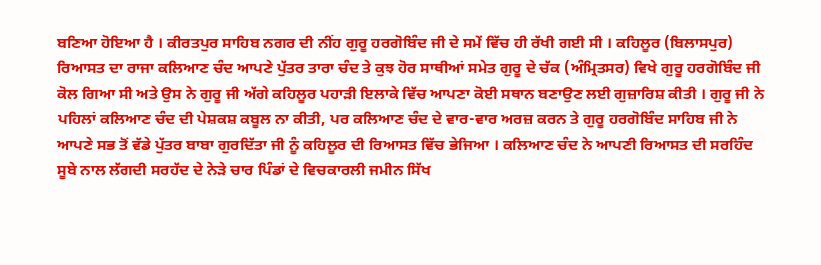ਬਣਿਆ ਹੋਇਆ ਹੈ । ਕੀਰਤਪੁਰ ਸਾਹਿਬ ਨਗਰ ਦੀ ਨੀਂਹ ਗੁਰੂ ਹਰਗੋਬਿੰਦ ਜੀ ਦੇ ਸਮੇਂ ਵਿੱਚ ਹੀ ਰੱਖੀ ਗਈ ਸੀ । ਕਹਿਲੂਰ (ਬਿਲਾਸਪੁਰ) ਰਿਆਸਤ ਦਾ ਰਾਜਾ ਕਲਿਆਣ ਚੰਦ ਆਪਣੇ ਪੁੱਤਰ ਤਾਰਾ ਚੰਦ ਤੇ ਕੁਝ ਹੋਰ ਸਾਥੀਆਂ ਸਮੇਤ ਗੁਰੂ ਦੇ ਚੱਕ (ਅੰਮ੍ਰਿਤਸਰ) ਵਿਖੇ ਗੁਰੂ ਹਰਗੋਬਿੰਦ ਜੀ ਕੋਲ ਗਿਆ ਸੀ ਅਤੇ ਉਸ ਨੇ ਗੁਰੂ ਜੀ ਅੱਗੇ ਕਹਿਲੂਰ ਪਹਾੜੀ ਇਲਾਕੇ ਵਿੱਚ ਆਪਣਾ ਕੋਈ ਸਥਾਨ ਬਣਾਉਣ ਲਈ ਗੁਜ਼ਾਰਿਸ਼ ਕੀਤੀ । ਗੁਰੂ ਜੀ ਨੇ ਪਹਿਲਾਂ ਕਲਿਆਣ ਚੰਦ ਦੀ ਪੇਸ਼ਕਸ਼ ਕਬੂਲ ਨਾ ਕੀਤੀ, ਪਰ ਕਲਿਆਣ ਚੰਦ ਦੇ ਵਾਰ-ਵਾਰ ਅਰਜ਼ ਕਰਨ ਤੇ ਗੁਰੂ ਹਰਗੋਬਿੰਦ ਸਾਹਿਬ ਜੀ ਨੇ ਆਪਣੇ ਸਭ ਤੋਂ ਵੱਡੇ ਪੁੱਤਰ ਬਾਬਾ ਗੁਰਦਿੱਤਾ ਜੀ ਨੂੰ ਕਹਿਲੂਰ ਦੀ ਰਿਆਸਤ ਵਿੱਚ ਭੇਜਿਆ । ਕਲਿਆਣ ਚੰਦ ਨੇ ਆਪਣੀ ਰਿਆਸਤ ਦੀ ਸਰਹਿੰਦ ਸੂਬੇ ਨਾਲ ਲੱਗਦੀ ਸਰਹੱਦ ਦੇ ਨੇੜੇ ਚਾਰ ਪਿੰਡਾਂ ਦੇ ਵਿਚਕਾਰਲੀ ਜਮੀਨ ਸਿੱਖ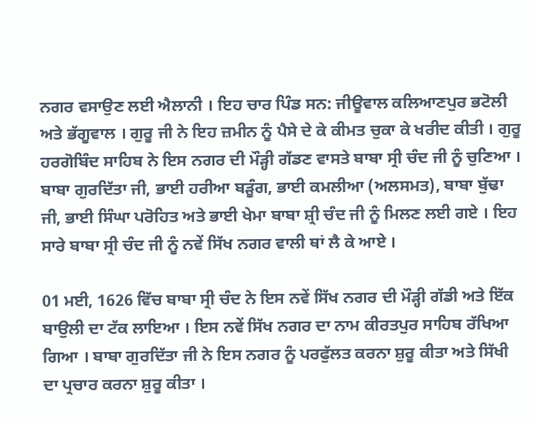ਨਗਰ ਵਸਾਉਣ ਲਈ ਐਲਾਨੀ । ਇਹ ਚਾਰ ਪਿੰਡ ਸਨ: ਜੀਊਵਾਲ ਕਲਿਆਣਪੁਰ ਭਟੋਲੀ ਅਤੇ ਭੱਗੂਵਾਲ । ਗੁਰੂ ਜੀ ਨੇ ਇਹ ਜ਼ਮੀਨ ਨੂੰ ਪੈਸੇ ਦੇ ਕੇ ਕੀਮਤ ਚੁਕਾ ਕੇ ਖਰੀਦ ਕੀਤੀ । ਗੁਰੂ ਹਰਗੋਬਿੰਦ ਸਾਹਿਬ ਨੇ ਇਸ ਨਗਰ ਦੀ ਮੌੜ੍ਹੀ ਗੱਡਣ ਵਾਸਤੇ ਬਾਬਾ ਸ੍ਰੀ ਚੰਦ ਜੀ ਨੂੰ ਚੁਣਿਆ । ਬਾਬਾ ਗੁਰਦਿੱਤਾ ਜੀ, ਭਾਈ ਹਰੀਆ ਬੜੂੰਗ, ਭਾਈ ਕਮਲੀਆ (ਅਲਸਮਤ), ਬਾਬਾ ਬੁੱਢਾ ਜੀ, ਭਾਈ ਸਿੰਘਾ ਪਰੋਹਿਤ ਅਤੇ ਭਾਈ ਖੇਮਾ ਬਾਬਾ ਸ਼੍ਰੀ ਚੰਦ ਜੀ ਨੂੰ ਮਿਲਣ ਲਈ ਗਏ । ਇਹ ਸਾਰੇ ਬਾਬਾ ਸ੍ਰੀ ਚੰਦ ਜੀ ਨੂੰ ਨਵੇਂ ਸਿੱਖ ਨਗਰ ਵਾਲੀ ਥਾਂ ਲੈ ਕੇ ਆਏ ।

01 ਮਈ, 1626 ਵਿੱਚ ਬਾਬਾ ਸ੍ਰੀ ਚੰਦ ਨੇ ਇਸ ਨਵੇਂ ਸਿੱਖ ਨਗਰ ਦੀ ਮੌੜ੍ਹੀ ਗੱਡੀ ਅਤੇ ਇੱਕ ਬਾਉਲੀ ਦਾ ਟੱਕ ਲਾਇਆ । ਇਸ ਨਵੇਂ ਸਿੱਖ ਨਗਰ ਦਾ ਨਾਮ ਕੀਰਤਪੁਰ ਸਾਹਿਬ ਰੱਖਿਆ ਗਿਆ । ਬਾਬਾ ਗੁਰਦਿੱਤਾ ਜੀ ਨੇ ਇਸ ਨਗਰ ਨੂੰ ਪਰਫੁੱਲਤ ਕਰਨਾ ਸ਼ੁਰੂ ਕੀਤਾ ਅਤੇ ਸਿੱਖੀ ਦਾ ਪ੍ਰਚਾਰ ਕਰਨਾ ਸ਼ੁਰੂ ਕੀਤਾ ।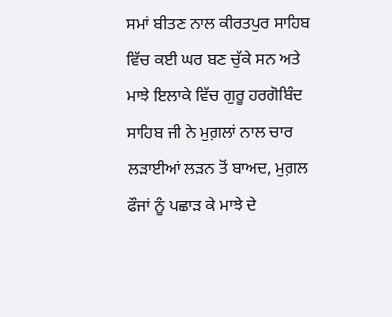ਸਮਾਂ ਬੀਤਣ ਨਾਲ ਕੀਰਤਪੁਰ ਸਾਹਿਬ ਵਿੱਚ ਕਈ ਘਰ ਬਣ ਚੁੱਕੇ ਸਨ ਅਤੇ ਮਾਝੇ ਇਲਾਕੇ ਵਿੱਚ ਗੁਰੂ ਹਰਗੋਬਿੰਦ ਸਾਹਿਬ ਜੀ ਨੇ ਮੁਗ਼ਲਾਂ ਨਾਲ ਚਾਰ ਲੜਾਈਆਂ ਲੜਨ ਤੋਂ ਬਾਅਦ, ਮੁਗ਼ਲ ਫੌਜਾਂ ਨੂੰ ਪਛਾੜ ਕੇ ਮਾਝੇ ਦੇ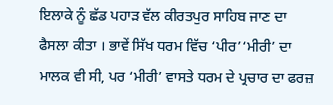ਇਲਾਕੇ ਨੂੰ ਛੱਡ ਪਹਾੜ ਵੱਲ ਕੀਰਤਪੁਰ ਸਾਹਿਬ ਜਾਣ ਦਾ ਫੈਸਲਾ ਕੀਤਾ । ਭਾਵੇਂ ਸਿੱਖ ਧਰਮ ਵਿੱਚ ‘ਪੀਰ’‘ਮੀਰੀ’ ਦਾ ਮਾਲਕ ਵੀ ਸੀ, ਪਰ ‘ਮੀਰੀ’ ਵਾਸਤੇ ਧਰਮ ਦੇ ਪ੍ਰਚਾਰ ਦਾ ਫਰਜ਼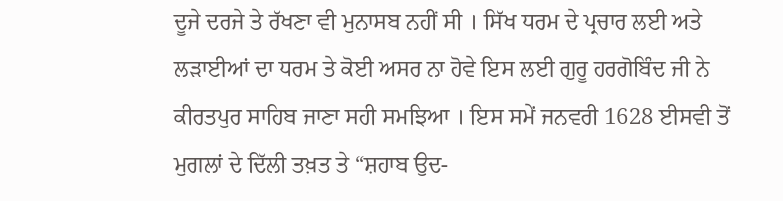ਦੂਜੇ ਦਰਜੇ ਤੇ ਰੱਖਣਾ ਵੀ ਮੁਨਾਸਬ ਨਹੀਂ ਸੀ । ਸਿੱਖ ਧਰਮ ਦੇ ਪ੍ਰਚਾਰ ਲਈ ਅਤੇ ਲੜਾਈਆਂ ਦਾ ਧਰਮ ਤੇ ਕੋਈ ਅਸਰ ਨਾ ਹੋਵੇ ਇਸ ਲਈ ਗੁਰੂ ਹਰਗੋਬਿੰਦ ਜੀ ਨੇ ਕੀਰਤਪੁਰ ਸਾਹਿਬ ਜਾਣਾ ਸਹੀ ਸਮਝਿਆ । ਇਸ ਸਮੇਂ ਜਨਵਰੀ 1628 ਈਸਵੀ ਤੋਂ ਮੁਗਲਾਂ ਦੇ ਦਿੱਲੀ ਤਖ਼ਤ ਤੇ “ਸ਼ਹਾਬ ਉਦ-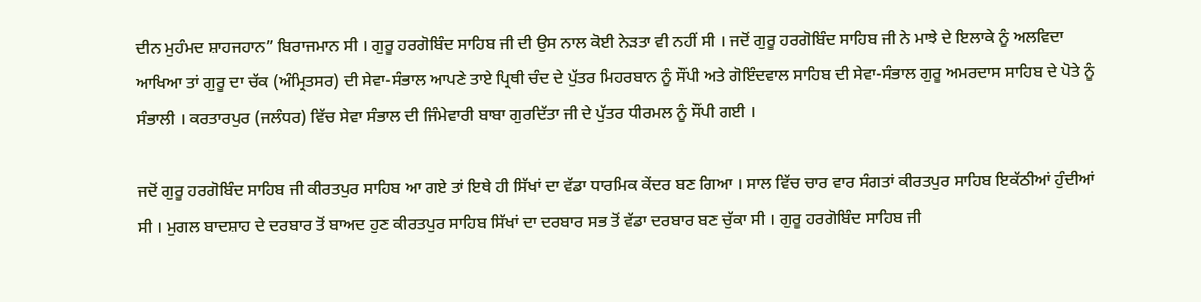ਦੀਨ ਮੁਹੰਮਦ ਸ਼ਾਹਜਹਾਨ” ਬਿਰਾਜਮਾਨ ਸੀ । ਗੁਰੂ ਹਰਗੋਬਿੰਦ ਸਾਹਿਬ ਜੀ ਦੀ ਉਸ ਨਾਲ ਕੋਈ ਨੇੜਤਾ ਵੀ ਨਹੀਂ ਸੀ । ਜਦੋਂ ਗੁਰੂ ਹਰਗੋਬਿੰਦ ਸਾਹਿਬ ਜੀ ਨੇ ਮਾਝੇ ਦੇ ਇਲਾਕੇ ਨੂੰ ਅਲਵਿਦਾ ਆਖਿਆ ਤਾਂ ਗੁਰੂ ਦਾ ਚੱਕ (ਅੰਮ੍ਰਿਤਸਰ) ਦੀ ਸੇਵਾ-ਸੰਭਾਲ ਆਪਣੇ ਤਾਏ ਪ੍ਰਿਥੀ ਚੰਦ ਦੇ ਪੁੱਤਰ ਮਿਹਰਬਾਨ ਨੂੰ ਸੌਂਪੀ ਅਤੇ ਗੋਇੰਦਵਾਲ ਸਾਹਿਬ ਦੀ ਸੇਵਾ-ਸੰਭਾਲ ਗੁਰੂ ਅਮਰਦਾਸ ਸਾਹਿਬ ਦੇ ਪੋਤੇ ਨੂੰ ਸੰਭਾਲੀ । ਕਰਤਾਰਪੁਰ (ਜਲੰਧਰ) ਵਿੱਚ ਸੇਵਾ ਸੰਭਾਲ ਦੀ ਜਿੰਮੇਵਾਰੀ ਬਾਬਾ ਗੁਰਦਿੱਤਾ ਜੀ ਦੇ ਪੁੱਤਰ ਧੀਰਮਲ ਨੂੰ ਸੌਂਪੀ ਗਈ ।

ਜਦੋਂ ਗੁਰੂ ਹਰਗੋਬਿੰਦ ਸਾਹਿਬ ਜੀ ਕੀਰਤਪੁਰ ਸਾਹਿਬ ਆ ਗਏ ਤਾਂ ਇਥੇ ਹੀ ਸਿੱਖਾਂ ਦਾ ਵੱਡਾ ਧਾਰਮਿਕ ਕੇਂਦਰ ਬਣ ਗਿਆ । ਸਾਲ ਵਿੱਚ ਚਾਰ ਵਾਰ ਸੰਗਤਾਂ ਕੀਰਤਪੁਰ ਸਾਹਿਬ ਇਕੱਠੀਆਂ ਹੁੰਦੀਆਂ ਸੀ । ਮੁਗਲ ਬਾਦਸ਼ਾਹ ਦੇ ਦਰਬਾਰ ਤੋਂ ਬਾਅਦ ਹੁਣ ਕੀਰਤਪੁਰ ਸਾਹਿਬ ਸਿੱਖਾਂ ਦਾ ਦਰਬਾਰ ਸਭ ਤੋਂ ਵੱਡਾ ਦਰਬਾਰ ਬਣ ਚੁੱਕਾ ਸੀ । ਗੁਰੂ ਹਰਗੋਬਿੰਦ ਸਾਹਿਬ ਜੀ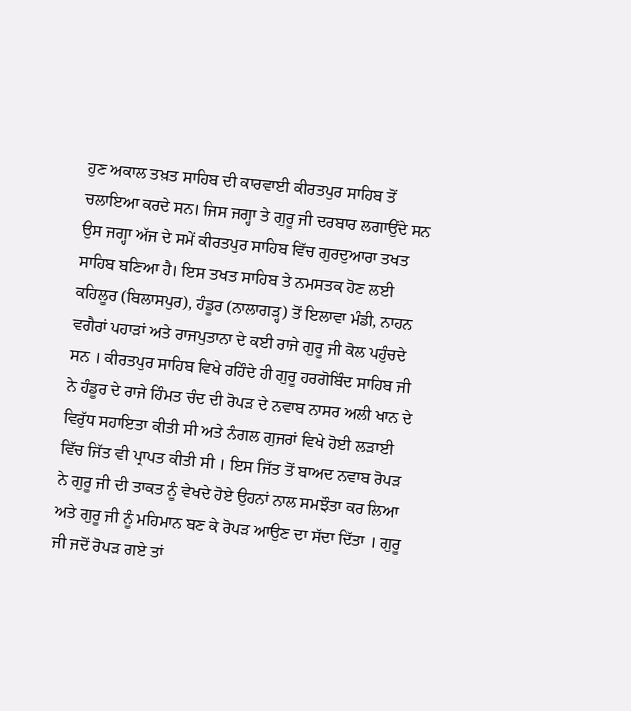ਹੁਣ ਅਕਾਲ ਤਖ਼ਤ ਸਾਹਿਬ ਦੀ ਕਾਰਵਾਈ ਕੀਰਤਪੁਰ ਸਾਹਿਬ ਤੋਂ ਚਲਾਇਆ ਕਰਦੇ ਸਨ। ਜਿਸ ਜਗ੍ਹਾ ਤੇ ਗੁਰੂ ਜੀ ਦਰਬਾਰ ਲਗਾਉਂਦੇ ਸਨ ਉਸ ਜਗ੍ਹਾ ਅੱਜ ਦੇ ਸਮੇਂ ਕੀਰਤਪੁਰ ਸਾਹਿਬ ਵਿੱਚ ਗੁਰਦੁਆਰਾ ਤਖਤ ਸਾਹਿਬ ਬਣਿਆ ਹੈ। ਇਸ ਤਖਤ ਸਾਹਿਬ ਤੇ ਨਮਸਤਕ ਹੋਣ ਲਈ ਕਹਿਲੂਰ (ਬਿਲਾਸਪੁਰ), ਹੰਡੂਰ (ਨਾਲਾਗੜ੍ਹ) ਤੋਂ ਇਲਾਵਾ ਮੰਡੀ, ਨਾਹਨ ਵਗੈਰਾਂ ਪਹਾੜਾਂ ਅਤੇ ਰਾਜਪੁਤਾਨਾ ਦੇ ਕਈ ਰਾਜੇ ਗੁਰੂ ਜੀ ਕੋਲ ਪਹੁੰਚਦੇ ਸਨ । ਕੀਰਤਪੁਰ ਸਾਹਿਬ ਵਿਖੇ ਰਹਿੰਦੇ ਹੀ ਗੁਰੂ ਹਰਗੋਬਿੰਦ ਸਾਹਿਬ ਜੀ ਨੇ ਹੰਡੂਰ ਦੇ ਰਾਜੇ ਹਿੰਮਤ ਚੰਦ ਦੀ ਰੋਪੜ ਦੇ ਨਵਾਬ ਨਾਸਰ ਅਲੀ ਖਾਨ ਦੇ ਵਿਰੁੱਧ ਸਹਾਇਤਾ ਕੀਤੀ ਸੀ ਅਤੇ ਨੰਗਲ ਗੁਜਰਾਂ ਵਿਖੇ ਹੋਈ ਲੜਾਈ ਵਿੱਚ ਜਿੱਤ ਵੀ ਪ੍ਰਾਪਤ ਕੀਤੀ ਸੀ । ਇਸ ਜਿੱਤ ਤੋਂ ਬਾਅਦ ਨਵਾਬ ਰੋਪੜ ਨੇ ਗੁਰੂ ਜੀ ਦੀ ਤਾਕਤ ਨੂੰ ਵੇਖਦੇ ਹੋਏ ਉਹਨਾਂ ਨਾਲ ਸਮਝੌਤਾ ਕਰ ਲਿਆ ਅਤੇ ਗੁਰੂ ਜੀ ਨੂੰ ਮਹਿਮਾਨ ਬਣ ਕੇ ਰੋਪੜ ਆਉਣ ਦਾ ਸੱਦਾ ਦਿੱਤਾ । ਗੁਰੂ ਜੀ ਜਦੋਂ ਰੋਪੜ ਗਏ ਤਾਂ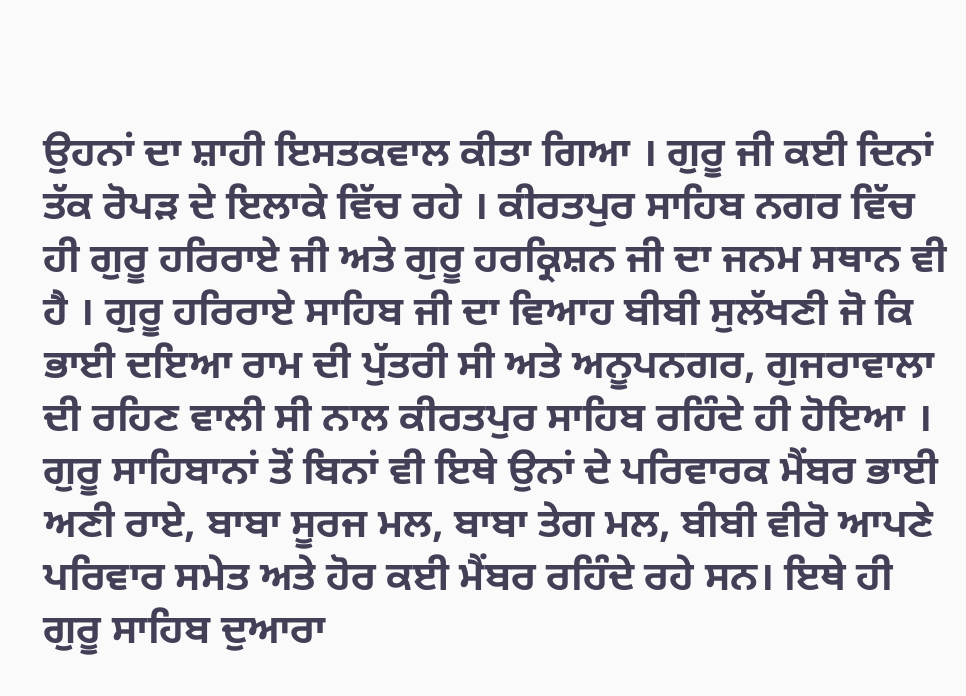ਉਹਨਾਂ ਦਾ ਸ਼ਾਹੀ ਇਸਤਕਵਾਲ ਕੀਤਾ ਗਿਆ । ਗੁਰੂ ਜੀ ਕਈ ਦਿਨਾਂ ਤੱਕ ਰੋਪੜ ਦੇ ਇਲਾਕੇ ਵਿੱਚ ਰਹੇ । ਕੀਰਤਪੁਰ ਸਾਹਿਬ ਨਗਰ ਵਿੱਚ ਹੀ ਗੁਰੂ ਹਰਿਰਾਏ ਜੀ ਅਤੇ ਗੁਰੂ ਹਰਕ੍ਰਿਸ਼ਨ ਜੀ ਦਾ ਜਨਮ ਸਥਾਨ ਵੀ ਹੈ । ਗੁਰੂ ਹਰਿਰਾਏ ਸਾਹਿਬ ਜੀ ਦਾ ਵਿਆਹ ਬੀਬੀ ਸੁਲੱਖਣੀ ਜੋ ਕਿ ਭਾਈ ਦਇਆ ਰਾਮ ਦੀ ਪੁੱਤਰੀ ਸੀ ਅਤੇ ਅਨੂਪਨਗਰ, ਗੁਜਰਾਵਾਲਾ ਦੀ ਰਹਿਣ ਵਾਲੀ ਸੀ ਨਾਲ ਕੀਰਤਪੁਰ ਸਾਹਿਬ ਰਹਿੰਦੇ ਹੀ ਹੋਇਆ । ਗੁਰੂ ਸਾਹਿਬਾਨਾਂ ਤੋਂ ਬਿਨਾਂ ਵੀ ਇਥੇ ਉਨਾਂ ਦੇ ਪਰਿਵਾਰਕ ਮੈਂਬਰ ਭਾਈ ਅਣੀ ਰਾਏ, ਬਾਬਾ ਸੂਰਜ ਮਲ, ਬਾਬਾ ਤੇਗ ਮਲ, ਬੀਬੀ ਵੀਰੋ ਆਪਣੇ ਪਰਿਵਾਰ ਸਮੇਤ ਅਤੇ ਹੋਰ ਕਈ ਮੈਂਬਰ ਰਹਿੰਦੇ ਰਹੇ ਸਨ। ਇਥੇ ਹੀ ਗੁਰੂ ਸਾਹਿਬ ਦੁਆਰਾ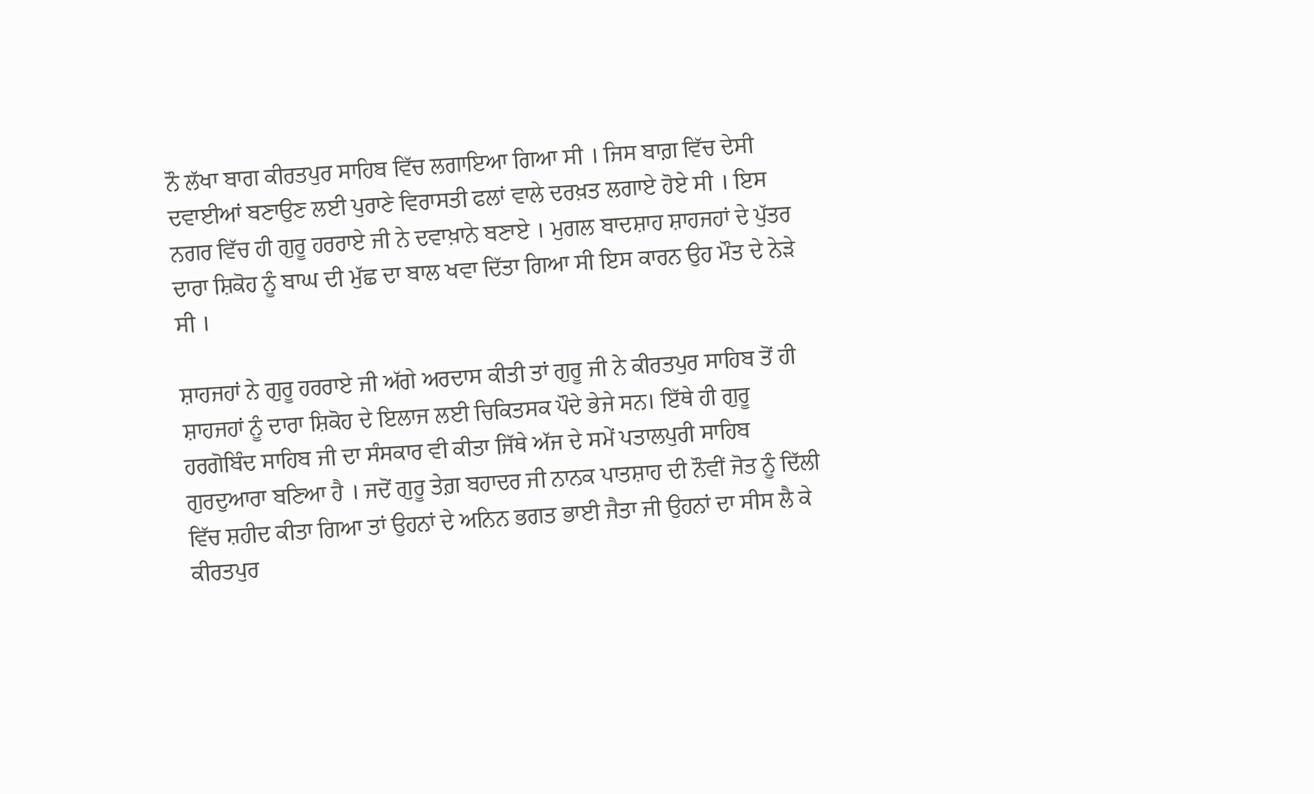ਨੌ ਲੱਖਾ ਬਾਗ ਕੀਰਤਪੁਰ ਸਾਹਿਬ ਵਿੱਚ ਲਗਾਇਆ ਗਿਆ ਸੀ । ਜਿਸ ਬਾਗ਼ ਵਿੱਚ ਦੇਸੀ ਦਵਾਈਆਂ ਬਣਾਉਣ ਲਈ ਪੁਰਾਣੇ ਵਿਰਾਸਤੀ ਫਲਾਂ ਵਾਲੇ ਦਰਖ਼ਤ ਲਗਾਏ ਹੋਏ ਸੀ । ਇਸ ਨਗਰ ਵਿੱਚ ਹੀ ਗੁਰੂ ਹਰਰਾਏ ਜੀ ਨੇ ਦਵਾਖ਼ਾਨੇ ਬਣਾਏ । ਮੁਗਲ ਬਾਦਸ਼ਾਹ ਸ਼ਾਹਜਹਾਂ ਦੇ ਪੁੱਤਰ ਦਾਰਾ ਸ਼ਿਕੋਹ ਨੂੰ ਬਾਘ ਦੀ ਮੁੱਛ ਦਾ ਬਾਲ ਖਵਾ ਦਿੱਤਾ ਗਿਆ ਸੀ ਇਸ ਕਾਰਨ ਉਹ ਮੌਤ ਦੇ ਨੇੜੇ ਸੀ ।

ਸ਼ਾਹਜਹਾਂ ਨੇ ਗੁਰੂ ਹਰਰਾਏ ਜੀ ਅੱਗੇ ਅਰਦਾਸ ਕੀਤੀ ਤਾਂ ਗੁਰੂ ਜੀ ਨੇ ਕੀਰਤਪੁਰ ਸਾਹਿਬ ਤੋਂ ਹੀ ਸ਼ਾਹਜਹਾਂ ਨੂੰ ਦਾਰਾ ਸ਼ਿਕੋਹ ਦੇ ਇਲਾਜ ਲਈ ਚਿਕਿਤਸਕ ਪੌਦੇ ਭੇਜੇ ਸਨ। ਇੱਥੇ ਹੀ ਗੁਰੂ ਹਰਗੋਬਿੰਦ ਸਾਹਿਬ ਜੀ ਦਾ ਸੰਸਕਾਰ ਵੀ ਕੀਤਾ ਜਿੱਥੇ ਅੱਜ ਦੇ ਸਮੇਂ ਪਤਾਲਪੁਰੀ ਸਾਹਿਬ ਗੁਰਦੁਆਰਾ ਬਣਿਆ ਹੈ । ਜਦੋਂ ਗੁਰੂ ਤੇਗ਼ ਬਹਾਦਰ ਜੀ ਨਾਨਕ ਪਾਤਸ਼ਾਹ ਦੀ ਨੌਵੀਂ ਜੋਤ ਨੂੰ ਦਿੱਲੀ ਵਿੱਚ ਸ਼ਹੀਦ ਕੀਤਾ ਗਿਆ ਤਾਂ ਉਹਨਾਂ ਦੇ ਅਨਿਨ ਭਗਤ ਭਾਈ ਜੈਤਾ ਜੀ ਉਹਨਾਂ ਦਾ ਸੀਸ ਲੈ ਕੇ ਕੀਰਤਪੁਰ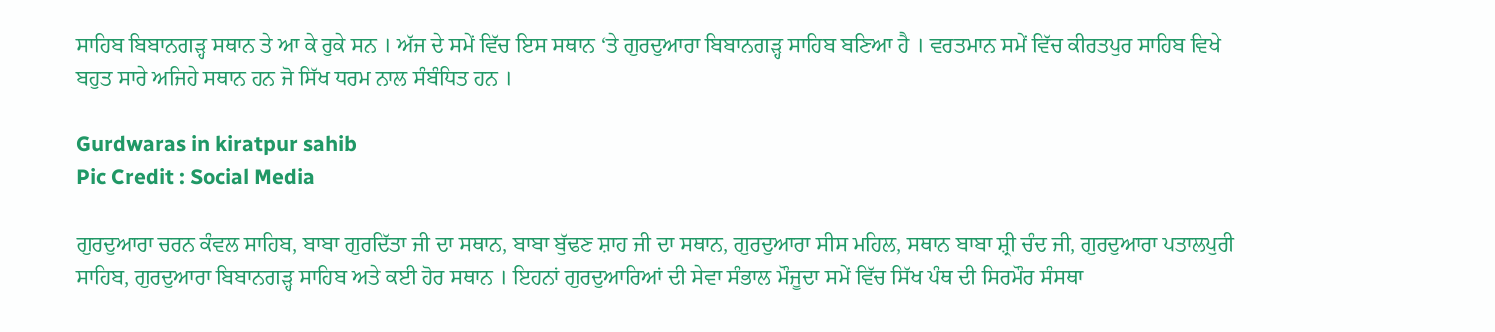ਸਾਹਿਬ ਬਿਬਾਨਗੜ੍ਹ ਸਥਾਨ ਤੇ ਆ ਕੇ ਰੁਕੇ ਸਨ । ਅੱਜ ਦੇ ਸਮੇਂ ਵਿੱਚ ਇਸ ਸਥਾਨ ‘ਤੇ ਗੁਰਦੁਆਰਾ ਬਿਬਾਨਗੜ੍ਹ ਸਾਹਿਬ ਬਣਿਆ ਹੈ । ਵਰਤਮਾਨ ਸਮੇਂ ਵਿੱਚ ਕੀਰਤਪੁਰ ਸਾਹਿਬ ਵਿਖੇ ਬਹੁਤ ਸਾਰੇ ਅਜਿਹੇ ਸਥਾਨ ਹਨ ਜੋ ਸਿੱਖ ਧਰਮ ਨਾਲ ਸੰਬੰਧਿਤ ਹਨ ।

Gurdwaras in kiratpur sahib
Pic Credit : Social Media

ਗੁਰਦੁਆਰਾ ਚਰਨ ਕੰਵਲ ਸਾਹਿਬ, ਬਾਬਾ ਗੁਰਦਿੱਤਾ ਜੀ ਦਾ ਸਥਾਨ, ਬਾਬਾ ਬੁੱਢਣ ਸ਼ਾਹ ਜੀ ਦਾ ਸਥਾਨ, ਗੁਰਦੁਆਰਾ ਸੀਸ ਮਹਿਲ, ਸਥਾਨ ਬਾਬਾ ਸ਼੍ਰੀ ਚੰਦ ਜੀ, ਗੁਰਦੁਆਰਾ ਪਤਾਲਪੁਰੀ ਸਾਹਿਬ, ਗੁਰਦੁਆਰਾ ਬਿਬਾਨਗੜ੍ਹ ਸਾਹਿਬ ਅਤੇ ਕਈ ਹੋਰ ਸਥਾਨ । ਇਹਨਾਂ ਗੁਰਦੁਆਰਿਆਂ ਦੀ ਸੇਵਾ ਸੰਭਾਲ ਮੌਜੂਦਾ ਸਮੇਂ ਵਿੱਚ ਸਿੱਖ ਪੰਥ ਦੀ ਸਿਰਮੌਰ ਸੰਸਥਾ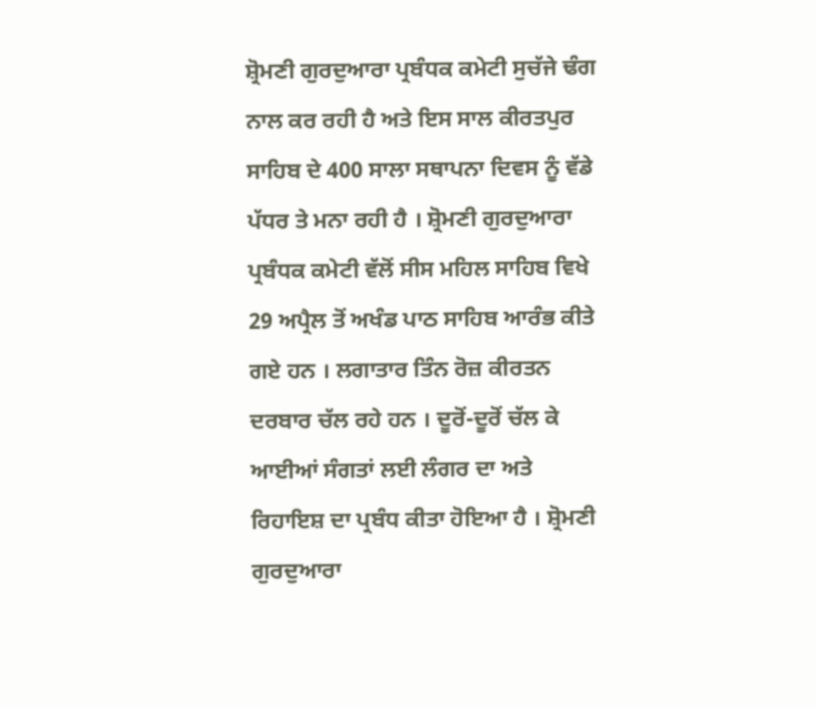ਸ਼੍ਰੋਮਣੀ ਗੁਰਦੁਆਰਾ ਪ੍ਰਬੰਧਕ ਕਮੇਟੀ ਸੁਚੱਜੇ ਢੰਗ ਨਾਲ ਕਰ ਰਹੀ ਹੈ ਅਤੇ ਇਸ ਸਾਲ ਕੀਰਤਪੁਰ ਸਾਹਿਬ ਦੇ 400 ਸਾਲਾ ਸਥਾਪਨਾ ਦਿਵਸ ਨੂੰ ਵੱਡੇ ਪੱਧਰ ਤੇ ਮਨਾ ਰਹੀ ਹੈ । ਸ਼੍ਰੋਮਣੀ ਗੁਰਦੁਆਰਾ ਪ੍ਰਬੰਧਕ ਕਮੇਟੀ ਵੱਲੋਂ ਸੀਸ ਮਹਿਲ ਸਾਹਿਬ ਵਿਖੇ 29 ਅਪ੍ਰੈਲ ਤੋਂ ਅਖੰਡ ਪਾਠ ਸਾਹਿਬ ਆਰੰਭ ਕੀਤੇ ਗਏ ਹਨ । ਲਗਾਤਾਰ ਤਿੰਨ ਰੋਜ਼ ਕੀਰਤਨ ਦਰਬਾਰ ਚੱਲ ਰਹੇ ਹਨ । ਦੂਰੋਂ-ਦੂਰੋਂ ਚੱਲ ਕੇ ਆਈਆਂ ਸੰਗਤਾਂ ਲਈ ਲੰਗਰ ਦਾ ਅਤੇ ਰਿਹਾਇਸ਼ ਦਾ ਪ੍ਰਬੰਧ ਕੀਤਾ ਹੋਇਆ ਹੈ । ਸ਼੍ਰੋਮਣੀ ਗੁਰਦੁਆਰਾ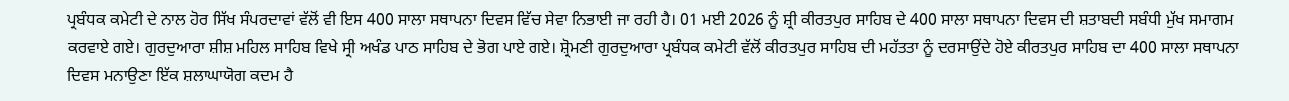ਪ੍ਰਬੰਧਕ ਕਮੇਟੀ ਦੇ ਨਾਲ ਹੋਰ ਸਿੱਖ ਸੰਪਰਦਾਵਾਂ ਵੱਲੋਂ ਵੀ ਇਸ 400 ਸਾਲਾ ਸਥਾਪਨਾ ਦਿਵਸ ਵਿੱਚ ਸੇਵਾ ਨਿਭਾਈ ਜਾ ਰਹੀ ਹੈ। 01 ਮਈ 2026 ਨੂੰ ਸ਼੍ਰੀ ਕੀਰਤਪੁਰ ਸਾਹਿਬ ਦੇ 400 ਸਾਲਾ ਸਥਾਪਨਾ ਦਿਵਸ ਦੀ ਸ਼ਤਾਬਦੀ ਸਬੰਧੀ ਮੁੱਖ ਸਮਾਗਮ ਕਰਵਾਏ ਗਏ। ਗੁਰਦੁਆਰਾ ਸ਼ੀਸ਼ ਮਹਿਲ ਸਾਹਿਬ ਵਿਖੇ ਸ੍ਰੀ ਅਖੰਡ ਪਾਠ ਸਾਹਿਬ ਦੇ ਭੋਗ ਪਾਏ ਗਏ। ਸ਼੍ਰੋਮਣੀ ਗੁਰਦੁਆਰਾ ਪ੍ਰਬੰਧਕ ਕਮੇਟੀ ਵੱਲੋਂ ਕੀਰਤਪੁਰ ਸਾਹਿਬ ਦੀ ਮਹੱਤਤਾ ਨੂੰ ਦਰਸਾਉਂਦੇ ਹੋਏ ਕੀਰਤਪੁਰ ਸਾਹਿਬ ਦਾ 400 ਸਾਲਾ ਸਥਾਪਨਾ ਦਿਵਸ ਮਨਾਉਣਾ ਇੱਕ ਸ਼ਲਾਘਾਯੋਗ ਕਦਮ ਹੈ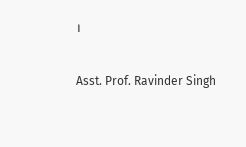।

Asst. Prof. Ravinder Singh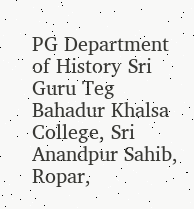PG Department of History Sri Guru Teg Bahadur Khalsa College, Sri Anandpur Sahib, Ropar,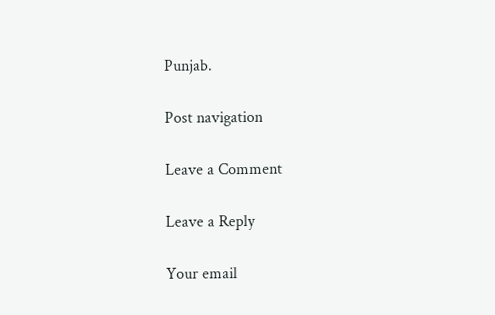Punjab.

Post navigation

Leave a Comment

Leave a Reply

Your email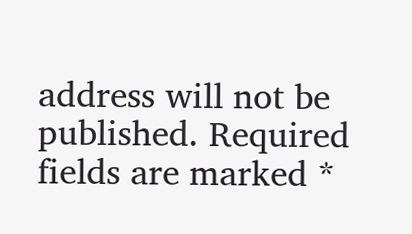address will not be published. Required fields are marked *